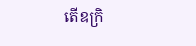តើឧក្រិ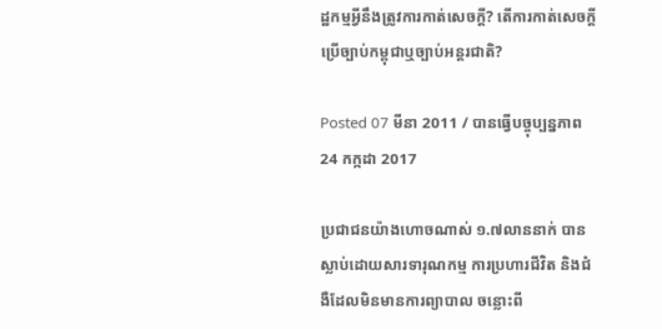ដ្ឋកម្មអ្វីនឹងត្រូវការកាត់សេចក្តី? តើការកាត់សេចក្តីប្រើច្បាប់កម្ពុជាឬច្បាប់អន្តរជាតិ?

Posted 07 មីនា 2011 / បានធ្វើបច្ចុប្បន្នភាព 24 កក្កដា 2017

ប្រជាជនយ៉ាងហោចណាស់ ១.៧លាននាក់ បានស្លាប់ដោយសារទារុណកម្ម ការប្រហារជីវិត និងជំងឺដែលមិនមានការព្យាបាល ចន្លោះពី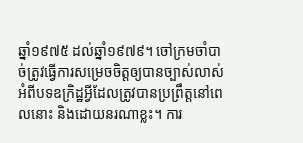ឆ្នាំ១៩៧៥ ដល់ឆ្នាំ១៩៧៩។ ចៅក្រមចាំបាច់ត្រូវធ្វើការសម្រេចចិត្តឲ្យបានច្បាស់លាស់ អំពីបទឧក្រិដ្ឋអ្វីដែលត្រូវបានប្រព្រឹត្តនៅពេលនោះ និងដោយនរណាខ្លះ។ ការ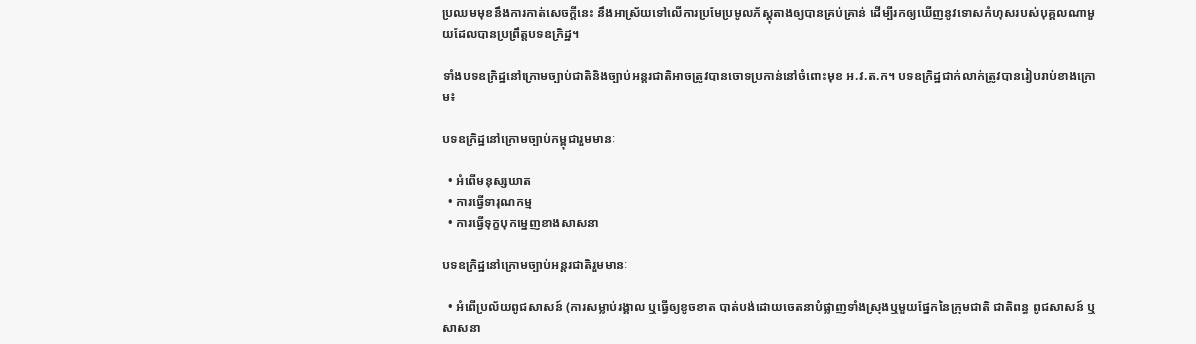ប្រឈមមុខនឹងការកាត់សេចក្តីនេះ នឹងអាស្រ័យទៅលើការប្រមែប្រមូលភ័ស្តុតាងឲ្យបានគ្រប់គ្រាន់ ដើម្បីរកឲ្យឃើញនូវទោសកំហុសរបស់បុគ្គលណាមួយដែលបានប្រព្រឹត្តបទឧក្រិដ្ឋ។

ទាំងបទឧក្រិដ្ឋនៅក្រោមច្បាប់ជាតិនិងច្បាប់អន្តរជាតិអាចត្រូវបានចោទប្រកាន់នៅចំពោះមុខ អ.វ.ត.ក។ បទឧក្រិដ្ឋជាក់លាក់ត្រូវបានរៀបរាប់ខាងក្រោម៖

បទឧក្រិដ្ឋនៅក្រោមច្បាប់កម្ពុជារួមមានៈ

  • អំពើមនុស្សឃាត
  • ការធ្វើទារុណកម្ម
  • ការធ្វើទុក្ខបុកម្នេញខាងសាសនា

បទឧក្រិដ្ឋនៅក្រោមច្បាប់អន្តរជាតិរួមមានៈ

  • អំពើប្រល័យពូជសាសន៍ (ការសម្លាប់រង្គាល ឬធ្វើឲ្យខូចខាត បាត់បង់ដោយចេតនាបំផ្លាញទាំងស្រុងឬមួយផ្នែកនៃក្រុមជាតិ ជាតិពន្ធ ពូជសាសន៍ ឬសាសនា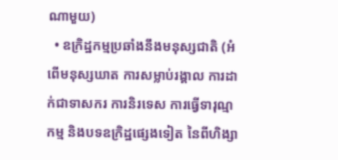ណាមួយ)
  • ឧក្រិដ្ឋកម្មប្រឆាំងនឹងមនុស្សជាតិ (អំពើមនុស្សឃាត ការសម្លាប់រង្គាល ការដាក់ជាទាសករ ការនិរទេស ការធ្វើទារុណ្មកម្ម និងបទឧក្រិដ្ឋផ្សេងទៀត នៃពីហិង្សា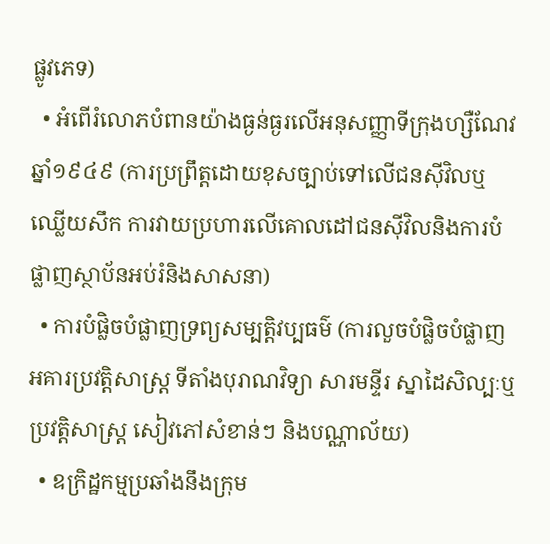ផ្លូវភេទ)
  • អំពើរំលោភបំពានយ៉ាងធ្ងន់ធ្ងរលើអនុសញ្ញាទីក្រុងហ្សឺណែវឆ្នាំ១៩៤៩ (ការប្រព្រឹត្តដោយខុសច្បាប់ទៅលើជនស៊ីវិលឬឈ្លើយសឹក ការវាយប្រហារលើគោលដៅជនស៊ីវិលនិងការបំផ្លាញស្ថាប័នអប់រំនិងសាសនា)
  • ការបំផ្លិចបំផ្លាញទ្រព្យសម្បត្តិវប្បធម៌ (ការលួចបំផ្លិចបំផ្លាញអគារប្រវត្តិសាស្រ្ត ទីតាំងបុរាណវិទ្យា សារមន្ទីរ ស្នាដៃសិល្បៈឬប្រវត្តិសាស្រ្ត សៀវភៅសំខាន់ៗ និងបណ្ណាល័យ)
  • ឧក្រិដ្ឋកម្មប្រឆាំងនឹងក្រុម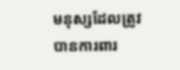មនុស្សដែលត្រូវបានការពារ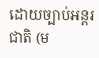ដោយច្បាប់អន្តរជាតិ (ម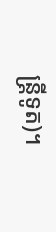ន្ត្រីទូត)។